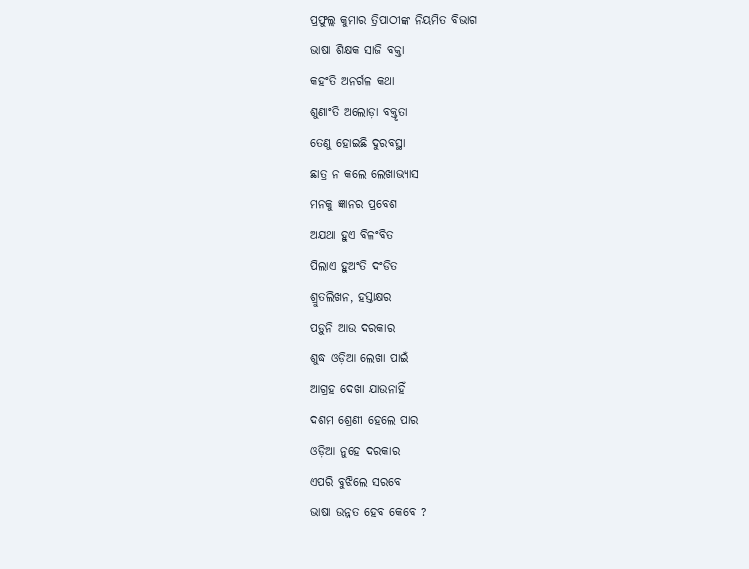ପ୍ରଫୁଲ୍ଲ କୁମାର ତ୍ରିପାଠୀଙ୍କ ନିୟମିତ ବିଭାଗ
ଭାଷା ଶିକ୍ଷକ ସାଜି ବକ୍ତା
କହଂତି ଅନର୍ଗଳ କଥା
ଶୁଣାଂତି ଅଲୋଡ଼ା ବକ୍ତୃତା
ତେଣୁ ହୋଇଛି ଦୁରବସ୍ଥା
ଛାତ୍ର ନ କଲେ ଲେଖାଭ୍ୟାସ
ମନକୁ ଜ୍ଞାନର ପ୍ରବେଶ
ଅଯଥା ହୁଏ ବିଳଂବିତ
ପିଲାଏ ହୁଅଂତି ଦଂଡିତ
ଶ୍ରୁତଲିଖନ, ହସ୍ତାକ୍ଷର
ପଡ଼ୁନି ଆଉ ଦରକାର
ଶୁଦ୍ଧ ଓଡ଼ିଆ ଲେଖା ପାଇଁ
ଆଗ୍ରହ ଦେଖା ଯାଉନାହିଁ
ଦଶମ ଶ୍ରେଣୀ ହେଲେ ପାର
ଓଡ଼ିଆ ନୁହେ ଦରକାର
ଏପରି ବୁଝିଲେ ସରବେ
ଭାଷା ଉନ୍ନତ ହେବ କେବେ ?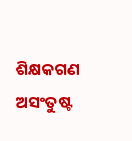ଶିକ୍ଷକଗଣ ଅସଂତୁଷ୍ଟ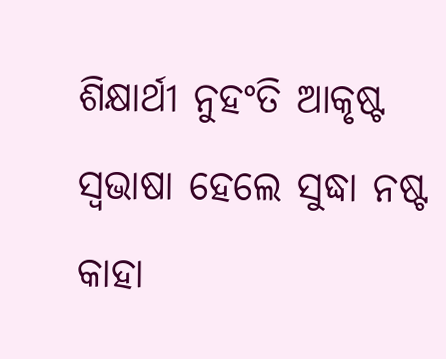ଶିକ୍ଷାର୍ଥୀ ନୁହଂତି ଆକୃଷ୍ଟ
ସ୍ବଭାଷା ହେଲେ ସୁଦ୍ଧା ନଷ୍ଟ
କାହା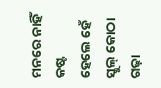ମନରେ ନାହିଁ କଷ୍ଟ
ହେଲେ ହେଁ ସ୍କୁଲ୍ କୋଠା ଗଢ଼ା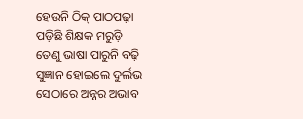ହେଉନି ଠିକ୍ ପାଠପଢ଼ା
ପଡ଼ିଛି ଶିକ୍ଷକ ମରୁଡ଼ି
ତେଣୁ ଭାଷା ପାରୁନି ବଢ଼ି
ସୁଜ୍ଞାନ ହୋଇଲେ ଦୁର୍ଲଭ
ସେଠାରେ ଅନ୍ନର ଅଭାବ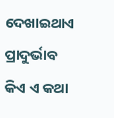ଦେଖାଇଥାଏ ପ୍ରାଦୁର୍ଭାବ
କିଏ ଏ କଥା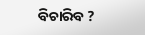ବିଚାରିବ ?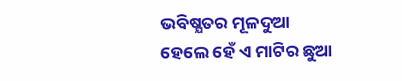ଭବିଷ୍ଯତର ମୂଳଦୁଆ
ହେଲେ ହେଁ ଏ ମାଟିର ଛୁଆ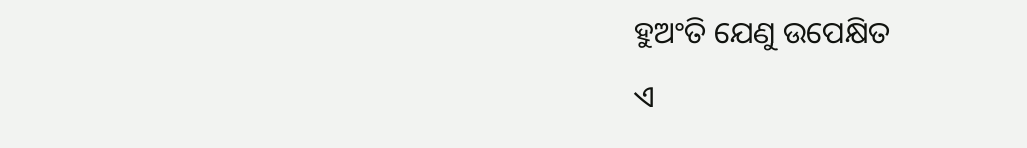ହୁଅଂତି ଯେଣୁ ଉପେକ୍ଷିତ
ଏ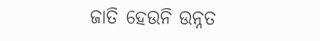ଜାତି ହେଉନି ଉନ୍ନତ